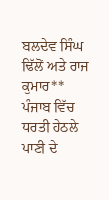ਬਲਦੇਵ ਸਿੰਘ ਢਿੱਲੋਂ ਅਤੇ ਰਾਜ ਕੁਮਾਰ**
ਪੰਜਾਬ ਵਿੱਚ ਧਰਤੀ ਹੇਠਲੇ ਪਾਣੀ ਦੇ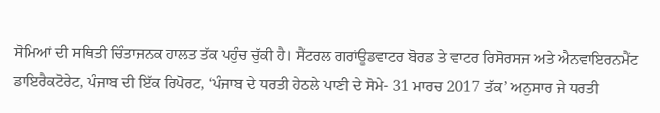ਸੋਮਿਆਂ ਦੀ ਸਥਿਤੀ ਚਿੰਤਾਜਨਕ ਹਾਲਤ ਤੱਕ ਪਹੁੰਚ ਚੁੱਕੀ ਹੈ। ਸੈਂਟਰਲ ਗਰਾਂਊਡਵਾਟਰ ਬੋਰਡ ਤੇ ਵਾਟਰ ਰਿਸੋਰਸਜ ਅਤੇ ਐਨਵਾਇਰਨਮੈਂਟ ਡਾਇਰੈਕਟੋਰੇਟ, ਪੰਜਾਬ ਦੀ ਇੱਕ ਰਿਪੋਰਟ, ‘ਪੰਜਾਬ ਦੇ ਧਰਤੀ ਹੇਠਲੇ ਪਾਣੀ ਦੇ ਸੋਮੇ- 31 ਮਾਰਚ 2017 ਤੱਕ’ ਅਨੁਸਾਰ ਜੇ ਧਰਤੀ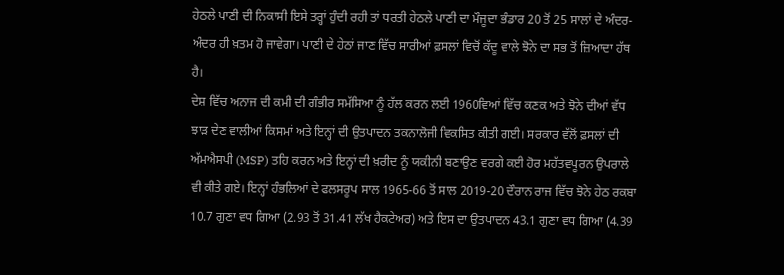ਹੇਠਲੇ ਪਾਣੀ ਦੀ ਨਿਕਾਸੀ ਇਸੇ ਤਰ੍ਹਾਂ ਹੁੰਦੀ ਰਹੀ ਤਾਂ ਧਰਤੀ ਹੇਠਲੇ ਪਾਣੀ ਦਾ ਮੌਜੂਦਾ ਭੰਡਾਰ 20 ਤੋਂ 25 ਸਾਲਾਂ ਦੇ ਅੰਦਰ-ਅੰਦਰ ਹੀ ਖ਼ਤਮ ਹੋ ਜਾਵੇਗਾ। ਪਾਣੀ ਦੇ ਹੇਠਾਂ ਜਾਣ ਵਿੱਚ ਸਾਰੀਆਂ ਫ਼ਸਲਾਂ ਵਿਚੋਂ ਕੱਦੂ ਵਾਲੇ ਝੋਨੇ ਦਾ ਸਭ ਤੋਂ ਜ਼ਿਆਦਾ ਹੱਥ ਹੈ।
ਦੇਸ਼ ਵਿੱਚ ਅਨਾਜ ਦੀ ਕਮੀ ਦੀ ਗੰਭੀਰ ਸਮੱਸਿਆ ਨੂੰ ਹੱਲ ਕਰਨ ਲਈ 1960ਵਿਆਂ ਵਿੱਚ ਕਣਕ ਅਤੇ ਝੋਨੇ ਦੀਆਂ ਵੱਧ ਝਾੜ ਦੇਣ ਵਾਲੀਆਂ ਕਿਸਮਾਂ ਅਤੇ ਇਨ੍ਹਾਂ ਦੀ ਉਤਪਾਦਨ ਤਕਨਾਲੋਜੀ ਵਿਕਸਿਤ ਕੀਤੀ ਗਈ। ਸਰਕਾਰ ਵੱਲੋਂ ਫ਼ਸਲਾਂ ਦੀ ਅੱਮਐਸਪੀ (MSP) ਤਹਿ ਕਰਨ ਅਤੇ ਇਨ੍ਹਾਂ ਦੀ ਖ਼ਰੀਦ ਨੂੰ ਯਕੀਨੀ ਬਣਾਉਣ ਵਰਗੇ ਕਈ ਹੋਰ ਮਹੱਤਵਪੂਰਨ ਉਪਰਾਲੇ ਵੀ ਕੀਤੇ ਗਏ। ਇਨ੍ਹਾਂ ਹੰਭਲਿਆਂ ਦੇ ਫਲਸਰੂਪ ਸਾਲ 1965-66 ਤੋਂ ਸਾਲ 2019-20 ਦੌਰਾਨ ਰਾਜ ਵਿੱਚ ਝੋਨੇ ਹੇਠ ਰਕਬਾ 10.7 ਗੁਣਾ ਵਧ ਗਿਆ (2.93 ਤੋਂ 31.41 ਲੱਖ ਹੈਕਟੇਅਰ) ਅਤੇ ਇਸ ਦਾ ਉਤਪਾਦਨ 43.1 ਗੁਣਾ ਵਧ ਗਿਆ (4.39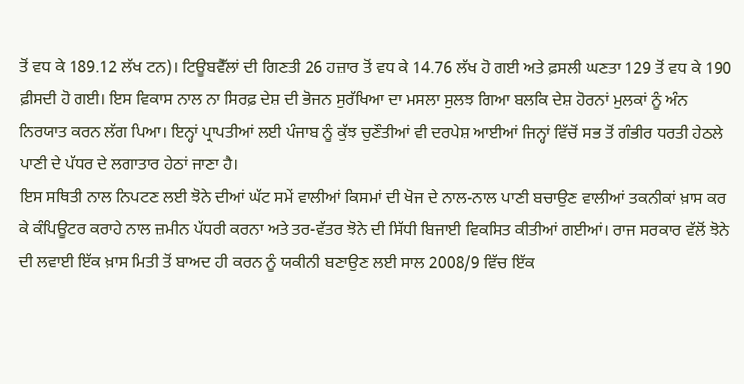ਤੋਂ ਵਧ ਕੇ 189.12 ਲੱਖ ਟਨ)। ਟਿਊਬਵੈੱਲਾਂ ਦੀ ਗਿਣਤੀ 26 ਹਜ਼ਾਰ ਤੋਂ ਵਧ ਕੇ 14.76 ਲੱਖ ਹੋ ਗਈ ਅਤੇ ਫ਼ਸਲੀ ਘਣਤਾ 129 ਤੋਂ ਵਧ ਕੇ 190 ਫ਼ੀਸਦੀ ਹੋ ਗਈ। ਇਸ ਵਿਕਾਸ ਨਾਲ ਨਾ ਸਿਰਫ਼ ਦੇਸ਼ ਦੀ ਭੋਜਨ ਸੁਰੱਖਿਆ ਦਾ ਮਸਲਾ ਸੁਲਝ ਗਿਆ ਬਲਕਿ ਦੇਸ਼ ਹੋਰਨਾਂ ਮੁਲਕਾਂ ਨੂੰ ਅੰਨ ਨਿਰਯਾਤ ਕਰਨ ਲੱਗ ਪਿਆ। ਇਨ੍ਹਾਂ ਪ੍ਰਾਪਤੀਆਂ ਲਈ ਪੰਜਾਬ ਨੂੰ ਕੁੱਝ ਚੁਣੌਤੀਆਂ ਵੀ ਦਰਪੇਸ਼ ਆਈਆਂ ਜਿਨ੍ਹਾਂ ਵਿੱਚੋਂ ਸਭ ਤੋਂ ਗੰਭੀਰ ਧਰਤੀ ਹੇਠਲੇ ਪਾਣੀ ਦੇ ਪੱਧਰ ਦੇ ਲਗਾਤਾਰ ਹੇਠਾਂ ਜਾਣਾ ਹੈ।
ਇਸ ਸਥਿਤੀ ਨਾਲ ਨਿਪਟਣ ਲਈ ਝੋਨੇ ਦੀਆਂ ਘੱਟ ਸਮੇਂ ਵਾਲੀਆਂ ਕਿਸਮਾਂ ਦੀ ਖੋਜ ਦੇ ਨਾਲ-ਨਾਲ ਪਾਣੀ ਬਚਾਉਣ ਵਾਲੀਆਂ ਤਕਨੀਕਾਂ ਖ਼ਾਸ ਕਰ ਕੇ ਕੰਪਿਊਟਰ ਕਰਾਹੇ ਨਾਲ ਜ਼ਮੀਨ ਪੱਧਰੀ ਕਰਨਾ ਅਤੇ ਤਰ-ਵੱਤਰ ਝੋਨੇ ਦੀ ਸਿੱਧੀ ਬਿਜਾਈ ਵਿਕਸਿਤ ਕੀਤੀਆਂ ਗਈਆਂ। ਰਾਜ ਸਰਕਾਰ ਵੱਲੋਂ ਝੋਨੇ ਦੀ ਲਵਾਈ ਇੱਕ ਖ਼ਾਸ ਮਿਤੀ ਤੋਂ ਬਾਅਦ ਹੀ ਕਰਨ ਨੂੰ ਯਕੀਨੀ ਬਣਾਉਣ ਲਈ ਸਾਲ 2008/9 ਵਿੱਚ ਇੱਕ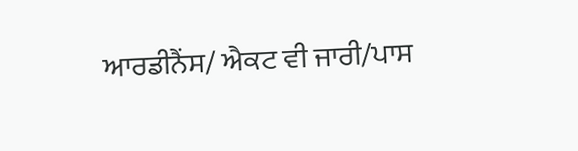ਆਰਡੀਨੈਂਸ/ ਐਕਟ ਵੀ ਜਾਰੀ/ਪਾਸ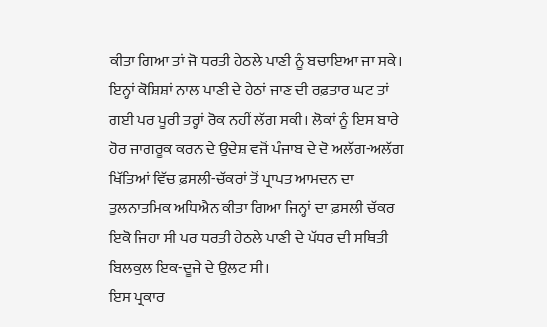ਕੀਤਾ ਗਿਆ ਤਾਂ ਜੋ ਧਰਤੀ ਹੇਠਲੇ ਪਾਣੀ ਨੂੰ ਬਚਾਇਆ ਜਾ ਸਕੇ। ਇਨ੍ਹਾਂ ਕੋਸ਼ਿਸ਼ਾਂ ਨਾਲ ਪਾਣੀ ਦੇ ਹੇਠਾਂ ਜਾਣ ਦੀ ਰਫ਼ਤਾਰ ਘਟ ਤਾਂ ਗਈ ਪਰ ਪੂਰੀ ਤਰ੍ਹਾਂ ਰੋਕ ਨਹੀਂ ਲੱਗ ਸਕੀ। ਲੋਕਾਂ ਨੂੰ ਇਸ ਬਾਰੇ ਹੋਰ ਜਾਗਰੂਕ ਕਰਨ ਦੇ ਉਦੇਸ਼ ਵਜੋਂ ਪੰਜਾਬ ਦੇ ਦੋ ਅਲੱਗ-ਅਲੱਗ ਖਿੱਤਿਆਂ ਵਿੱਚ ਫ਼ਸਲੀ-ਚੱਕਰਾਂ ਤੋਂ ਪ੍ਰਾਪਤ ਆਮਦਨ ਦਾ ਤੁਲਨਾਤਮਿਕ ਅਧਿਐਨ ਕੀਤਾ ਗਿਆ ਜਿਨ੍ਹਾਂ ਦਾ ਫ਼ਸਲੀ ਚੱਕਰ ਇਕੋ ਜਿਹਾ ਸੀ ਪਰ ਧਰਤੀ ਹੇਠਲੇ ਪਾਣੀ ਦੇ ਪੱਧਰ ਦੀ ਸਥਿਤੀ ਬਿਲਕੁਲ ਇਕ-ਦੂਜੇ ਦੇ ਉਲਟ ਸੀ।
ਇਸ ਪ੍ਰਕਾਰ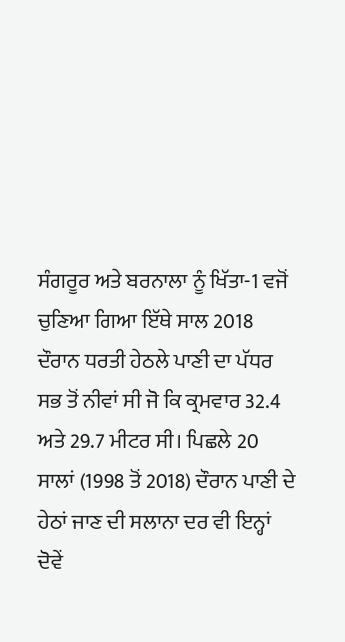ਸੰਗਰੂਰ ਅਤੇ ਬਰਨਾਲਾ ਨੂੰ ਖਿੱਤਾ-1 ਵਜੋਂ ਚੁਣਿਆ ਗਿਆ ਇੱਥੇ ਸਾਲ 2018 ਦੌਰਾਨ ਧਰਤੀ ਹੇਠਲੇ ਪਾਣੀ ਦਾ ਪੱਧਰ ਸਭ ਤੋਂ ਨੀਵਾਂ ਸੀ ਜੋ ਕਿ ਕ੍ਰਮਵਾਰ 32.4 ਅਤੇ 29.7 ਮੀਟਰ ਸੀ। ਪਿਛਲੇ 20 ਸਾਲਾਂ (1998 ਤੋਂ 2018) ਦੌਰਾਨ ਪਾਣੀ ਦੇ ਹੇਠਾਂ ਜਾਣ ਦੀ ਸਲਾਨਾ ਦਰ ਵੀ ਇਨ੍ਹਾਂ ਦੋਵੇਂ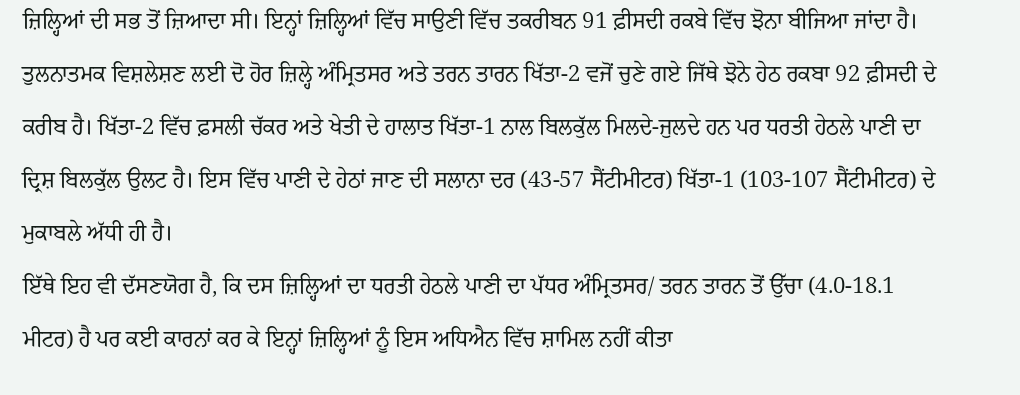ਜ਼ਿਲ੍ਹਿਆਂ ਦੀ ਸਭ ਤੋਂ ਜ਼ਿਆਦਾ ਸੀ। ਇਨ੍ਹਾਂ ਜ਼ਿਲ੍ਹਿਆਂ ਵਿੱਚ ਸਾਉਣੀ ਵਿੱਚ ਤਕਰੀਬਨ 91 ਫ਼ੀਸਦੀ ਰਕਬੇ ਵਿੱਚ ਝੋਨਾ ਬੀਜਿਆ ਜਾਂਦਾ ਹੈ। ਤੁਲਨਾਤਮਕ ਵਿਸ਼ਲੇਸ਼ਣ ਲਈ ਦੋ ਹੋਰ ਜ਼ਿਲ੍ਹੇ ਅੰਮ੍ਰਿਤਸਰ ਅਤੇ ਤਰਨ ਤਾਰਨ ਖਿੱਤਾ-2 ਵਜੋਂ ਚੁਣੇ ਗਏ ਜਿੱਥੇ ਝੋਨੇ ਹੇਠ ਰਕਬਾ 92 ਫ਼ੀਸਦੀ ਦੇ ਕਰੀਬ ਹੈ। ਖਿੱਤਾ-2 ਵਿੱਚ ਫ਼ਸਲੀ ਚੱਕਰ ਅਤੇ ਖੇਤੀ ਦੇ ਹਾਲਾਤ ਖਿੱਤਾ-1 ਨਾਲ ਬਿਲਕੁੱਲ ਮਿਲਦੇ-ਜੁਲਦੇ ਹਨ ਪਰ ਧਰਤੀ ਹੇਠਲੇ ਪਾਣੀ ਦਾ ਦ੍ਰਿਸ਼ ਬਿਲਕੁੱਲ ਉਲਟ ਹੈ। ਇਸ ਵਿੱਚ ਪਾਣੀ ਦੇ ਹੇਠਾਂ ਜਾਣ ਦੀ ਸਲਾਨਾ ਦਰ (43-57 ਸੈਂਟੀਮੀਟਰ) ਖਿੱਤਾ-1 (103-107 ਸੈਂਟੀਮੀਟਰ) ਦੇ ਮੁਕਾਬਲੇ ਅੱਧੀ ਹੀ ਹੈ।
ਇੱਥੇ ਇਹ ਵੀ ਦੱਸਣਯੋਗ ਹੈ, ਕਿ ਦਸ ਜ਼ਿਲ੍ਹਿਆਂ ਦਾ ਧਰਤੀ ਹੇਠਲੇ ਪਾਣੀ ਦਾ ਪੱਧਰ ਅੰਮ੍ਰਿਤਸਰ/ ਤਰਨ ਤਾਰਨ ਤੋਂ ਉੱਚਾ (4.0-18.1 ਮੀਟਰ) ਹੈ ਪਰ ਕਈ ਕਾਰਨਾਂ ਕਰ ਕੇ ਇਨ੍ਹਾਂ ਜ਼ਿਲ੍ਹਿਆਂ ਨੂੰ ਇਸ ਅਧਿਐਨ ਵਿੱਚ ਸ਼ਾਮਿਲ ਨਹੀਂ ਕੀਤਾ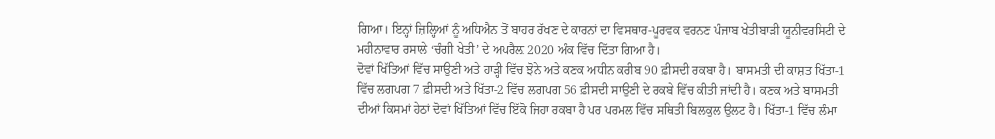ਗਿਆ। ਇਨ੍ਹਾਂ ਜ਼ਿਲ੍ਹਿਆਂ ਨੂੰ ਅਧਿਐਨ ਤੋਂ ਬਾਹਰ ਰੱਖਣ ਦੇ ਕਾਰਨਾਂ ਦਾ ਵਿਸਥਾਰ-ਪੂਰਵਕ ਵਰਨਣ ਪੰਜਾਬ ਖੇਤੀਬਾੜੀ ਯੂਨੀਵਰਸਿਟੀ ਦੇ ਮਹੀਨਾਵਾਰ ਰਸਾਲੇ ‘ਚੰਗੀ ਖੇਤੀ’ ਦੇ ਅਪਰੈਲ਼ 2020 ਅੰਕ ਵਿੱਚ ਦਿੱਤਾ ਗਿਆ ਹੈ।
ਦੋਵਾਂ ਖਿੱਤਿਆਂ ਵਿੱਚ ਸਾਉਣੀ ਅਤੇ ਹਾੜ੍ਹੀ ਵਿੱਚ ਝੋਨੇ ਅਤੇ ਕਣਕ ਅਧੀਨ ਕਰੀਬ 90 ਫ਼ੀਸਦੀ ਰਕਬਾ ਹੈ। ਬਾਸਮਤੀ ਦੀ ਕਾਸ਼ਤ ਖਿੱਤਾ-1 ਵਿੱਚ ਲਗਪਗ 7 ਫ਼ੀਸਦੀ ਅਤੇ ਖਿੱਤਾ-2 ਵਿੱਚ ਲਗਪਗ 56 ਫ਼ੀਸਦੀ ਸਾਉਣੀ ਦੇ ਰਕਬੇ ਵਿੱਚ ਕੀਤੀ ਜਾਂਦੀ ਹੈ। ਕਣਕ ਅਤੇ ਬਾਸਮਤੀ ਦੀਆਂ ਕਿਸਮਾਂ ਹੇਠਾਂ ਦੋਵਾਂ ਖਿੱਤਿਆਂ ਵਿੱਚ ਇੱਕੋ ਜਿਹਾ ਰਕਬਾ ਹੈ ਪਰ ਪਰਮਲ ਵਿੱਚ ਸਥਿਤੀ ਬਿਲਕੁਲ ਉਲਟ ਹੈ। ਖਿੱਤਾ-1 ਵਿੱਚ ਲੰਮਾ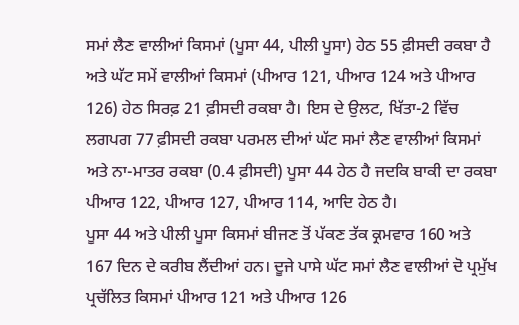ਸਮਾਂ ਲੈਣ ਵਾਲੀਆਂ ਕਿਸਮਾਂ (ਪੂਸਾ 44, ਪੀਲੀ ਪੂਸਾ) ਹੇਠ 55 ਫ਼ੀਸਦੀ ਰਕਬਾ ਹੈ ਅਤੇ ਘੱਟ ਸਮੇਂ ਵਾਲੀਆਂ ਕਿਸਮਾਂ (ਪੀਆਰ 121, ਪੀਆਰ 124 ਅਤੇ ਪੀਆਰ 126) ਹੇਠ ਸਿਰਫ਼ 21 ਫ਼ੀਸਦੀ ਰਕਬਾ ਹੈ। ਇਸ ਦੇ ਉਲਟ, ਖਿੱਤਾ-2 ਵਿੱਚ ਲਗਪਗ 77 ਫ਼ੀਸਦੀ ਰਕਬਾ ਪਰਮਲ ਦੀਆਂ ਘੱਟ ਸਮਾਂ ਲੈਣ ਵਾਲੀਆਂ ਕਿਸਮਾਂ ਅਤੇ ਨਾ-ਮਾਤਰ ਰਕਬਾ (0.4 ਫ਼ੀਸਦੀ) ਪੂਸਾ 44 ਹੇਠ ਹੈ ਜਦਕਿ ਬਾਕੀ ਦਾ ਰਕਬਾ ਪੀਆਰ 122, ਪੀਆਰ 127, ਪੀਆਰ 114, ਆਦਿ ਹੇਠ ਹੈ।
ਪੂਸਾ 44 ਅਤੇ ਪੀਲੀ ਪੂਸਾ ਕਿਸਮਾਂ ਬੀਜਣ ਤੋਂ ਪੱਕਣ ਤੱਕ ਕ੍ਰਮਵਾਰ 160 ਅਤੇ 167 ਦਿਨ ਦੇ ਕਰੀਬ ਲੈਂਦੀਆਂ ਹਨ। ਦੂਜੇ ਪਾਸੇ ਘੱਟ ਸਮਾਂ ਲੈਣ ਵਾਲੀਆਂ ਦੋ ਪ੍ਰਮੁੱਖ ਪ੍ਰਚੱਲਿਤ ਕਿਸਮਾਂ ਪੀਆਰ 121 ਅਤੇ ਪੀਆਰ 126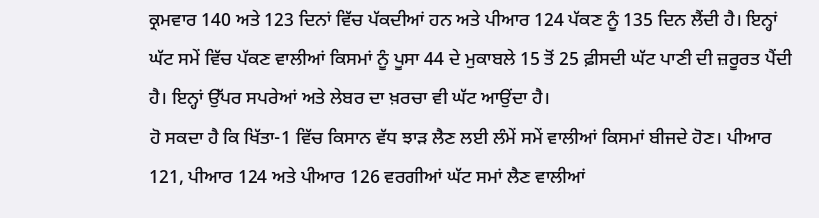ਕ੍ਰਮਵਾਰ 140 ਅਤੇ 123 ਦਿਨਾਂ ਵਿੱਚ ਪੱਕਦੀਆਂ ਹਨ ਅਤੇ ਪੀਆਰ 124 ਪੱਕਣ ਨੂੰ 135 ਦਿਨ ਲੈਂਦੀ ਹੈ। ਇਨ੍ਹਾਂ ਘੱਟ ਸਮੇਂ ਵਿੱਚ ਪੱਕਣ ਵਾਲੀਆਂ ਕਿਸਮਾਂ ਨੂੰ ਪੂਸਾ 44 ਦੇ ਮੁਕਾਬਲੇ 15 ਤੋਂ 25 ਫ਼ੀਸਦੀ ਘੱਟ ਪਾਣੀ ਦੀ ਜ਼ਰੂਰਤ ਪੈਂਦੀ ਹੈ। ਇਨ੍ਹਾਂ ਉੱਪਰ ਸਪਰੇਆਂ ਅਤੇ ਲੇਬਰ ਦਾ ਖ਼ਰਚਾ ਵੀ ਘੱਟ ਆਉਂਦਾ ਹੈ।
ਹੋ ਸਕਦਾ ਹੈ ਕਿ ਖਿੱਤਾ-1 ਵਿੱਚ ਕਿਸਾਨ ਵੱਧ ਝਾੜ ਲੈਣ ਲਈ ਲੰਮੇਂ ਸਮੇਂ ਵਾਲੀਆਂ ਕਿਸਮਾਂ ਬੀਜਦੇ ਹੋਣ। ਪੀਆਰ 121, ਪੀਆਰ 124 ਅਤੇ ਪੀਆਰ 126 ਵਰਗੀਆਂ ਘੱਟ ਸਮਾਂ ਲੈਣ ਵਾਲੀਆਂ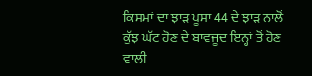ਕਿਸਮਾਂ ਦਾ ਝਾੜ ਪੂਸਾ 44 ਦੇ ਝਾੜ ਨਾਲੋਂ ਕੁੱਝ ਘੱਟ ਹੋਣ ਦੇ ਬਾਵਜੂਦ ਇਨ੍ਹਾਂ ਤੋਂ ਹੋਣ ਵਾਲੀ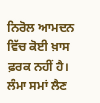ਨਿਰੋਲ ਆਮਦਨ ਵਿੱਚ ਕੋਈ ਖ਼ਾਸ ਫ਼ਰਕ ਨਹੀਂ ਹੈ। ਲੰਮਾ ਸਮਾਂ ਲੈਣ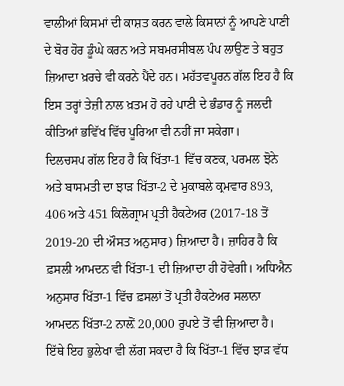ਵਾਲੀਆਂ ਕਿਸਮਾਂ ਦੀ ਕਾਸ਼ਤ ਕਰਨ ਵਾਲੇ ਕਿਸਾਨਾਂ ਨੂੰ ਆਪਣੇ ਪਾਣੀ ਦੇ ਬੋਰ ਹੋਰ ਡੂੰਘੇ ਕਰਨ ਅਤੇ ਸਬਮਰਸੀਬਲ ਪੰਪ ਲਾਉਣ ਤੇ ਬਹੁਤ ਜ਼ਿਆਦਾ ਖ਼ਰਚੇ ਵੀ ਕਰਨੇ ਪੈਂਦੇ ਹਨ। ਮਹੱਤਵਪੂਰਨ ਗੱਲ ਇਹ ਹੈ ਕਿ ਇਸ ਤਰ੍ਹਾਂ ਤੇਜ਼ੀ ਨਾਲ ਖ਼ਤਮ ਹੋ ਰਹੇ ਪਾਣੀ ਦੇ ਭੰਡਾਰ ਨੂੰ ਜਲਦੀ ਕੀਤਿਆਂ ਭਵਿੱਖ ਵਿੱਚ ਪੂਰਿਆ ਵੀ ਨਹੀਂ ਜਾ ਸਕੇਗਾ।
ਦਿਲਚਸਪ ਗੱਲ ਇਹ ਹੈ ਕਿ ਖਿੱਤਾ-1 ਵਿੱਚ ਕਣਕ, ਪਰਮਲ ਝੋਨੇ ਅਤੇ ਬਾਸਮਤੀ ਦਾ ਝਾੜ ਖਿੱਤਾ-2 ਦੇ ਮੁਕਾਬਲੇ ਕ੍ਰਮਵਾਰ 893, 406 ਅਤੇ 451 ਕਿਲੋਗ੍ਰਾਮ ਪ੍ਰਤੀ ਹੈਕਟੇਅਰ (2017-18 ਤੋਂ 2019-20 ਦੀ ਔਸਤ ਅਨੁਸਾਰ) ਜ਼ਿਆਦਾ ਹੈ। ਜ਼ਾਹਿਰ ਹੈ ਕਿ ਫ਼ਸਲੀ ਆਮਦਨ ਵੀ ਖਿੱਤਾ-1 ਦੀ ਜ਼ਿਆਦਾ ਹੀ ਹੋਵੇਗੀ। ਅਧਿਐਨ ਅਨੁਸਾਰ ਖਿੱਤਾ-1 ਵਿੱਚ ਫ਼ਸਲਾਂ ਤੋਂ ਪ੍ਰਤੀ ਹੈਕਟੇਅਰ ਸਲਾਨਾ ਆਮਦਨ ਖਿੱਤਾ-2 ਨਾਲ਼ੋਂ 20,000 ਰੁਪਏ ਤੋਂ ਵੀ ਜ਼ਿਆਦਾ ਹੈ। ਇੱਥੇ ਇਹ ਭੁਲੇਖਾ ਵੀ ਲੱਗ ਸਕਦਾ ਹੈ ਕਿ ਖਿੱਤਾ-1 ਵਿੱਚ ਝਾੜ ਵੱਧ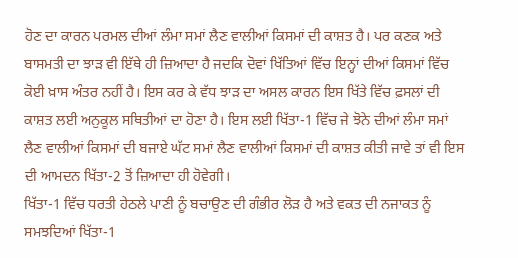ਹੋਣ ਦਾ ਕਾਰਨ ਪਰਮਲ ਦੀਆਂ ਲੰਮਾ ਸਮਾਂ ਲੈਣ ਵਾਲੀਆਂ ਕਿਸਮਾਂ ਦੀ ਕਾਸ਼ਤ ਹੈ। ਪਰ ਕਣਕ ਅਤੇ ਬਾਸਮਤੀ ਦਾ ਝਾੜ ਵੀ ਇੱਥੇ ਹੀ ਜ਼ਿਆਦਾ ਹੈ ਜਦਕਿ ਦੋਵਾਂ ਖਿੱਤਿਆਂ ਵਿੱਚ ਇਨ੍ਹਾਂ ਦੀਆਂ ਕਿਸਮਾਂ ਵਿੱਚ ਕੋਈ ਖ਼ਾਸ ਅੰਤਰ ਨਹੀਂ ਹੈ। ਇਸ ਕਰ ਕੇ ਵੱਧ ਝਾੜ ਦਾ ਅਸਲ ਕਾਰਨ ਇਸ ਖਿੱਤੇ ਵਿੱਚ ਫ਼ਸਲਾਂ ਦੀ ਕਾਸ਼ਤ ਲਈ ਅਨੁਕੂਲ ਸਥਿਤੀਆਂ ਦਾ ਹੋਣਾ ਹੈ। ਇਸ ਲਈ ਖਿੱਤਾ-1 ਵਿੱਚ ਜੇ ਝੋਨੇ ਦੀਆਂ ਲੰਮਾ ਸਮਾਂ ਲੈਣ ਵਾਲੀਆਂ ਕਿਸਮਾਂ ਦੀ ਬਜਾਏ ਘੱਟ ਸਮਾਂ ਲੈਣ ਵਾਲੀਆਂ ਕਿਸਮਾਂ ਦੀ ਕਾਸ਼ਤ ਕੀਤੀ ਜਾਵੇ ਤਾਂ ਵੀ ਇਸ ਦੀ ਆਮਦਨ ਖਿੱਤਾ-2 ਤੋਂ ਜ਼ਿਆਦਾ ਹੀ ਹੋਵੇਗੀ।
ਖਿੱਤਾ-1 ਵਿੱਚ ਧਰਤੀ ਹੇਠਲੇ ਪਾਣੀ ਨੂੰ ਬਚਾਉਣ ਦੀ ਗੰਭੀਰ ਲੋੜ ਹੈ ਅਤੇ ਵਕਤ ਦੀ ਨਜਾਕਤ ਨੂੰ ਸਮਝਦਿਆਂ ਖਿੱਤਾ-1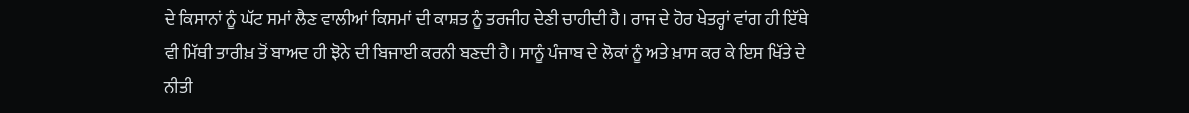ਦੇ ਕਿਸਾਨਾਂ ਨੂੰ ਘੱਟ ਸਮਾਂ ਲੈਣ ਵਾਲੀਆਂ ਕਿਸਮਾਂ ਦੀ ਕਾਸ਼ਤ ਨੂੰ ਤਰਜੀਹ ਦੇਣੀ ਚਾਹੀਦੀ ਹੈ। ਰਾਜ ਦੇ ਹੋਰ ਖੇਤਰ੍ਹਾਂ ਵਾਂਗ ਹੀ ਇੱਥੇ ਵੀ ਮਿੱਥੀ ਤਾਰੀਖ਼ ਤੋਂ ਬਾਅਦ ਹੀ ਝੋਨੇ ਦੀ ਬਿਜਾਈ ਕਰਨੀ ਬਣਦੀ ਹੈ। ਸਾਨੂੰ ਪੰਜਾਬ ਦੇ ਲੋਕਾਂ ਨੂੰ ਅਤੇ ਖ਼ਾਸ ਕਰ ਕੇ ਇਸ ਖਿੱਤੇ ਦੇ ਨੀਤੀ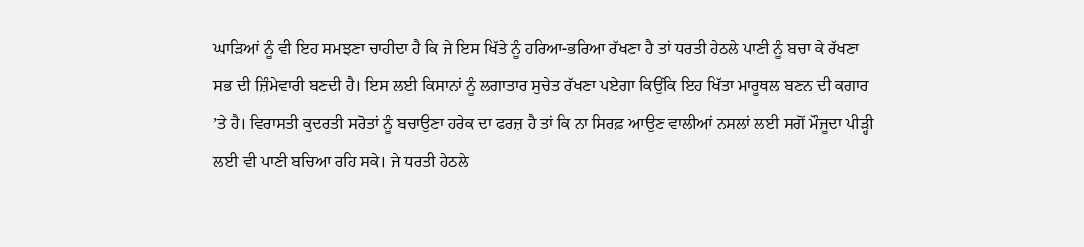ਘਾੜਿਆਂ ਨੂੰ ਵੀ ਇਹ ਸਮਝਣਾ ਚਾਹੀਦਾ ਹੈ ਕਿ ਜੇ ਇਸ ਖਿੱਤੇ ਨੂੰ ਹਰਿਆ-ਭਰਿਆ ਰੱਖਣਾ ਹੈ ਤਾਂ ਧਰਤੀ ਹੇਠਲੇ ਪਾਣੀ ਨੂੰ ਬਚਾ ਕੇ ਰੱਖਣਾ ਸਭ ਦੀ ਜ਼ਿੰਮੇਵਾਰੀ ਬਣਦੀ ਹੈ। ਇਸ ਲਈ ਕਿਸਾਨਾਂ ਨੂੰ ਲਗਾਤਾਰ ਸੁਚੇਤ ਰੱਖਣਾ ਪਏਗਾ ਕਿਉਂਕਿ ਇਹ ਖਿੱਤਾ ਮਾਰੂਥਲ ਬਣਨ ਦੀ ਕਗਾਰ ’ਤੇ ਹੈ। ਵਿਰਾਸਤੀ ਕੁਦਰਤੀ ਸਰੋਤਾਂ ਨੂੰ ਬਚਾਉਣਾ ਹਰੇਕ ਦਾ ਫਰਜ਼ ਹੈ ਤਾਂ ਕਿ ਨਾ ਸਿਰਫ਼ ਆਉਣ ਵਾਲੀਆਂ ਨਸਲਾਂ ਲਈ ਸਗੋਂ ਮੌਜੂਦਾ ਪੀੜ੍ਹੀ ਲਈ ਵੀ ਪਾਣੀ ਬਚਿਆ ਰਹਿ ਸਕੇ। ਜੇ ਧਰਤੀ ਹੇਠਲੇ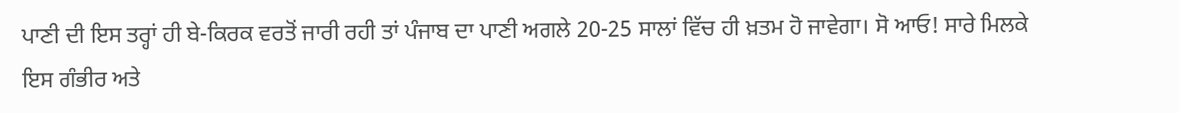ਪਾਣੀ ਦੀ ਇਸ ਤਰ੍ਹਾਂ ਹੀ ਬੇ-ਕਿਰਕ ਵਰਤੋਂ ਜਾਰੀ ਰਹੀ ਤਾਂ ਪੰਜਾਬ ਦਾ ਪਾਣੀ ਅਗਲੇ 20-25 ਸਾਲਾਂ ਵਿੱਚ ਹੀ ਖ਼ਤਮ ਹੋ ਜਾਵੇਗਾ। ਸੋ ਆਓ! ਸਾਰੇ ਮਿਲਕੇ ਇਸ ਗੰਭੀਰ ਅਤੇ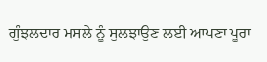ਗੁੰਝਲਦਾਰ ਮਸਲੇ ਨੂੰ ਸੁਲਝਾਉਣ ਲਈ ਆਪਣਾ ਪੂਰਾ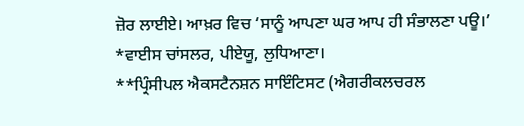ਜ਼ੋਰ ਲਾਈਏ। ਆਖ਼ਰ ਵਿਚ ‘ਸਾਨੂੰ ਆਪਣਾ ਘਰ ਆਪ ਹੀ ਸੰਭਾਲਣਾ ਪਊ।’
*ਵਾਈਸ ਚਾਂਸਲਰ, ਪੀਏਯੂ, ਲੁਧਿਆਣਾ।
**ਪ੍ਰਿੰਸੀਪਲ ਐਕਸਟੈਨਸ਼ਨ ਸਾਇੰਟਿਸਟ (ਐਗਰੀਕਲਚਰਲ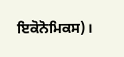ਇਕੋਨੋਮਿਕਸ)।